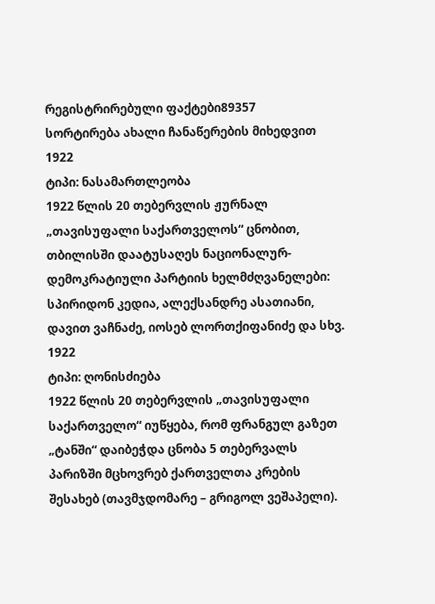რეგისტრირებული ფაქტები89357
სორტირება ახალი ჩანაწერების მიხედვით
1922
ტიპი: ნასამართლეობა
1922 წლის 20 თებერვლის ჟურნალ „თავისუფალი საქართველოს“ ცნობით, თბილისში დაატუსაღეს ნაციონალურ-დემოკრატიული პარტიის ხელმძღვანელები: სპირიდონ კედია, ალექსანდრე ასათიანი, დავით ვაჩნაძე, იოსებ ლორთქიფანიძე და სხვ.
1922
ტიპი: ღონისძიება
1922 წლის 20 თებერვლის „თავისუფალი საქართველო“ იუწყება, რომ ფრანგულ გაზეთ „ტანში“ დაიბეჭდა ცნობა 5 თებერვალს პარიზში მცხოვრებ ქართველთა კრების შესახებ (თავმჯდომარე – გრიგოლ ვეშაპელი).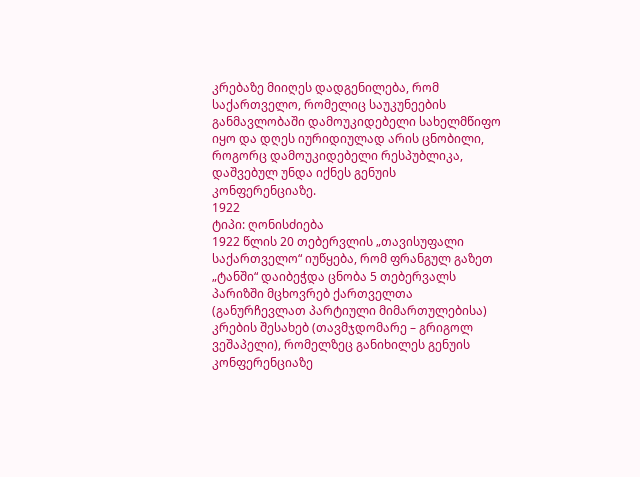კრებაზე მიიღეს დადგენილება, რომ საქართველო, რომელიც საუკუნეების განმავლობაში დამოუკიდებელი სახელმწიფო იყო და დღეს იურიდიულად არის ცნობილი, როგორც დამოუკიდებელი რესპუბლიკა, დაშვებულ უნდა იქნეს გენუის კონფერენციაზე.
1922
ტიპი: ღონისძიება
1922 წლის 20 თებერვლის „თავისუფალი საქართველო“ იუწყება, რომ ფრანგულ გაზეთ „ტანში“ დაიბეჭდა ცნობა 5 თებერვალს პარიზში მცხოვრებ ქართველთა (განურჩევლათ პარტიული მიმართულებისა) კრების შესახებ (თავმჯდომარე – გრიგოლ ვეშაპელი), რომელზეც განიხილეს გენუის კონფერენციაზე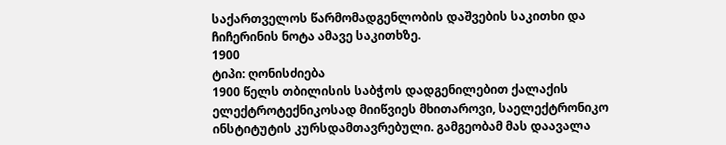საქართველოს წარმომადგენლობის დაშვების საკითხი და ჩიჩერინის ნოტა ამავე საკითხზე.
1900
ტიპი: ღონისძიება
1900 წელს თბილისის საბჭოს დადგენილებით ქალაქის ელექტროტექნიკოსად მიიწვიეს მხითაროვი, საელექტრონიკო ინსტიტუტის კურსდამთავრებული. გამგეობამ მას დაავალა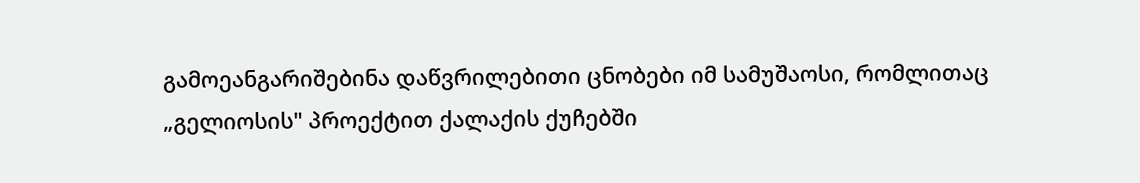გამოეანგარიშებინა დაწვრილებითი ცნობები იმ სამუშაოსი, რომლითაც „გელიოსის" პროექტით ქალაქის ქუჩებში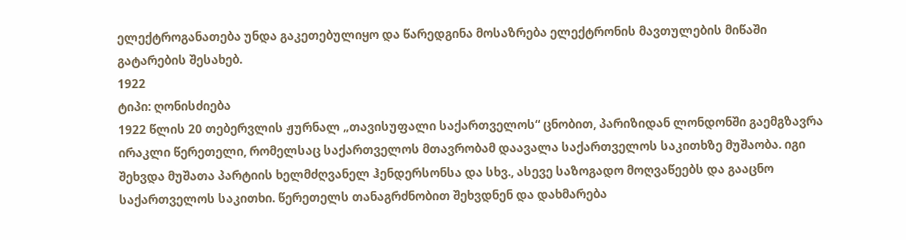ელექტროგანათება უნდა გაკეთებულიყო და წარედგინა მოსაზრება ელექტრონის მავთულების მიწაში გატარების შესახებ.
1922
ტიპი: ღონისძიება
1922 წლის 20 თებერვლის ჟურნალ „თავისუფალი საქართველოს“ ცნობით, პარიზიდან ლონდონში გაემგზავრა ირაკლი წერეთელი, რომელსაც საქართველოს მთავრობამ დაავალა საქართველოს საკითხზე მუშაობა. იგი შეხვდა მუშათა პარტიის ხელმძღვანელ ჰენდერსონსა და სხვ., ასევე საზოგადო მოღვაწეებს და გააცნო საქართველოს საკითხი. წერეთელს თანაგრძნობით შეხვდნენ და დახმარება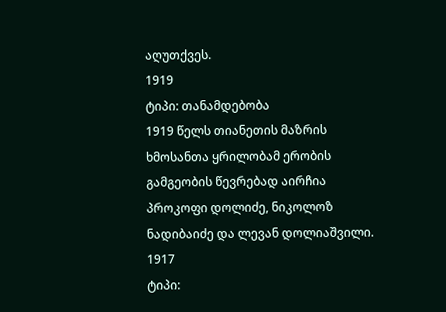აღუთქვეს.
1919
ტიპი: თანამდებობა
1919 წელს თიანეთის მაზრის ხმოსანთა ყრილობამ ერობის გამგეობის წევრებად აირჩია პროკოფი დოლიძე, ნიკოლოზ ნადიბაიძე და ლევან დოლიაშვილი.
1917
ტიპი: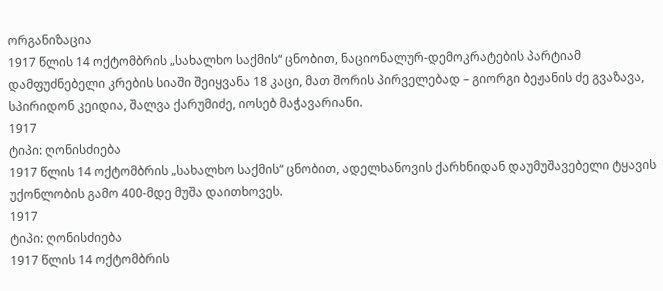ორგანიზაცია
1917 წლის 14 ოქტომბრის „სახალხო საქმის“ ცნობით, ნაციონალურ-დემოკრატების პარტიამ დამფუძნებელი კრების სიაში შეიყვანა 18 კაცი, მათ შორის პირველებად – გიორგი ბეჟანის ძე გვაზავა, სპირიდონ კეიდია, შალვა ქარუმიძე, იოსებ მაჭავარიანი.
1917
ტიპი: ღონისძიება
1917 წლის 14 ოქტომბრის „სახალხო საქმის“ ცნობით, ადელხანოვის ქარხნიდან დაუმუშავებელი ტყავის უქონლობის გამო 400-მდე მუშა დაითხოვეს.
1917
ტიპი: ღონისძიება
1917 წლის 14 ოქტომბრის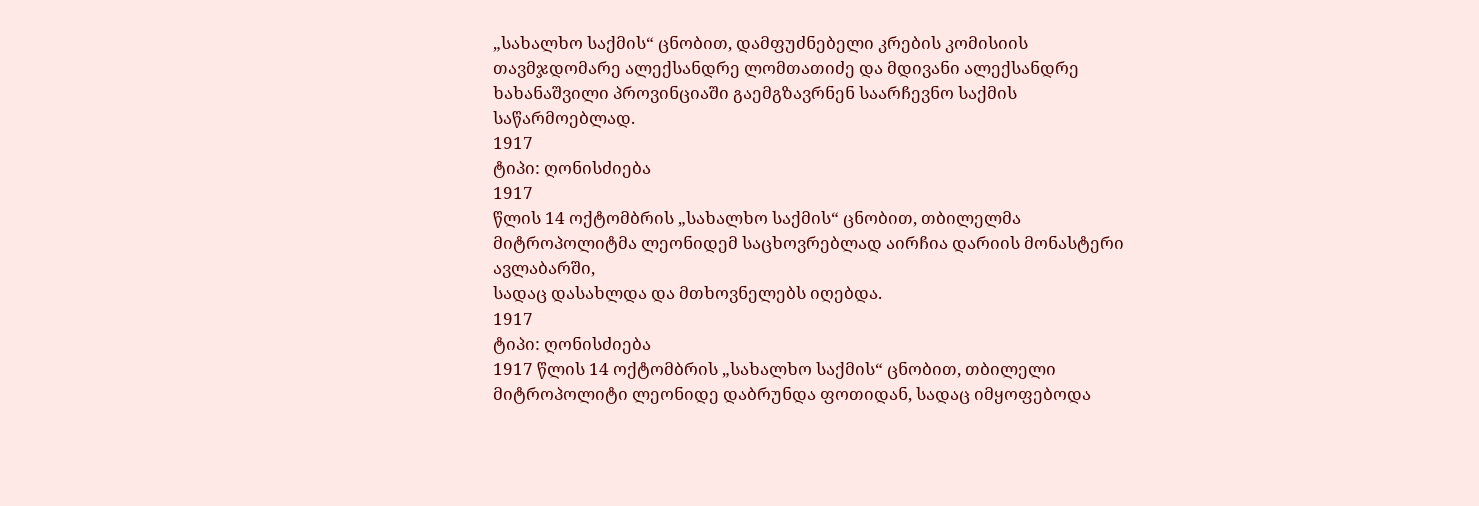„სახალხო საქმის“ ცნობით, დამფუძნებელი კრების კომისიის თავმჯდომარე ალექსანდრე ლომთათიძე და მდივანი ალექსანდრე ხახანაშვილი პროვინციაში გაემგზავრნენ საარჩევნო საქმის საწარმოებლად.
1917
ტიპი: ღონისძიება
1917
წლის 14 ოქტომბრის „სახალხო საქმის“ ცნობით, თბილელმა მიტროპოლიტმა ლეონიდემ საცხოვრებლად აირჩია დარიის მონასტერი ავლაბარში,
სადაც დასახლდა და მთხოვნელებს იღებდა.
1917
ტიპი: ღონისძიება
1917 წლის 14 ოქტომბრის „სახალხო საქმის“ ცნობით, თბილელი მიტროპოლიტი ლეონიდე დაბრუნდა ფოთიდან, სადაც იმყოფებოდა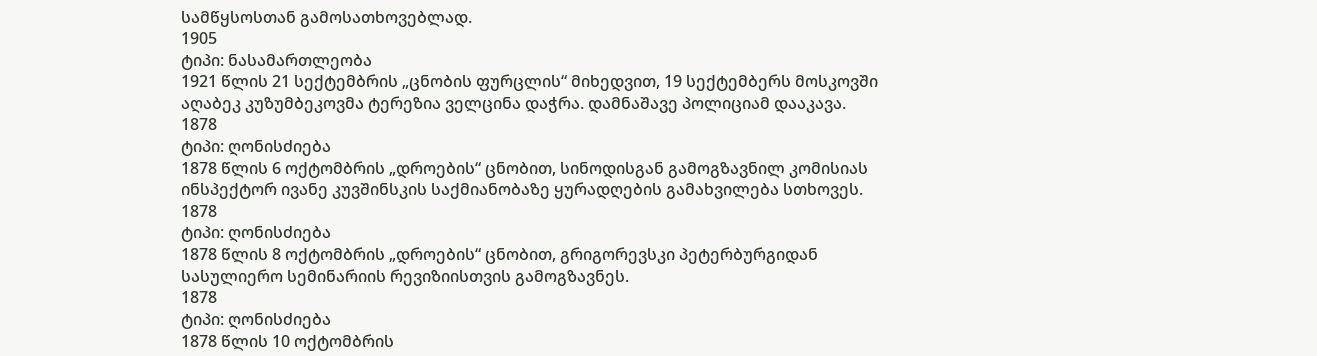სამწყსოსთან გამოსათხოვებლად.
1905
ტიპი: ნასამართლეობა
1921 წლის 21 სექტემბრის „ცნობის ფურცლის“ მიხედვით, 19 სექტემბერს მოსკოვში აღაბეკ კუზუმბეკოვმა ტერეზია ველცინა დაჭრა. დამნაშავე პოლიციამ დააკავა.
1878
ტიპი: ღონისძიება
1878 წლის 6 ოქტომბრის „დროების“ ცნობით, სინოდისგან გამოგზავნილ კომისიას ინსპექტორ ივანე კუვშინსკის საქმიანობაზე ყურადღების გამახვილება სთხოვეს.
1878
ტიპი: ღონისძიება
1878 წლის 8 ოქტომბრის „დროების“ ცნობით, გრიგორევსკი პეტერბურგიდან სასულიერო სემინარიის რევიზიისთვის გამოგზავნეს.
1878
ტიპი: ღონისძიება
1878 წლის 10 ოქტომბრის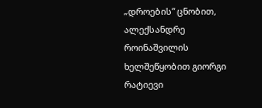„დროების“ ცნობით, ალექსანდრე როინაშვილის ხელშეწყობით გიორგი რატიევი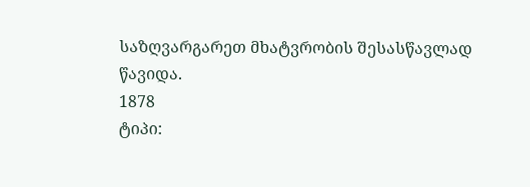საზღვარგარეთ მხატვრობის შესასწავლად წავიდა.
1878
ტიპი: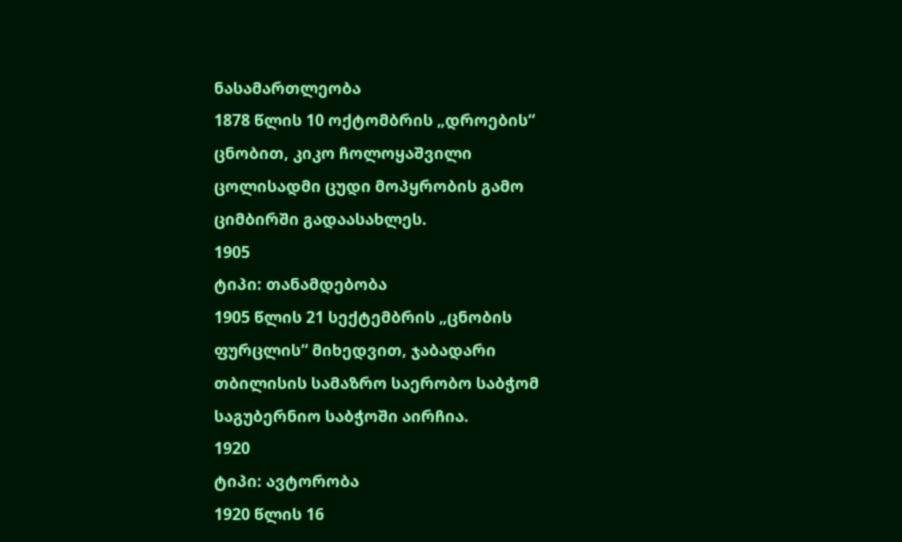ნასამართლეობა
1878 წლის 10 ოქტომბრის „დროების“ ცნობით, კიკო ჩოლოყაშვილი ცოლისადმი ცუდი მოპყრობის გამო ციმბირში გადაასახლეს.
1905
ტიპი: თანამდებობა
1905 წლის 21 სექტემბრის „ცნობის ფურცლის“ მიხედვით, ჯაბადარი თბილისის სამაზრო საერობო საბჭომ საგუბერნიო საბჭოში აირჩია.
1920
ტიპი: ავტორობა
1920 წლის 16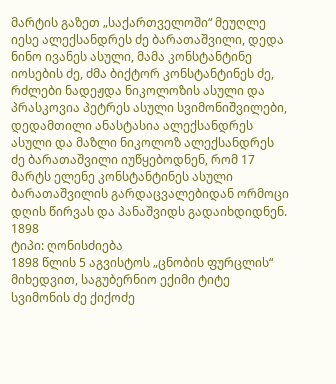მარტის გაზეთ „საქართველოში“ მეუღლე იესე ალექსანდრეს ძე ბარათაშვილი, დედა ნინო ივანეს ასული, მამა კონსტანტინე იოსების ძე, ძმა ბიქტორ კონსტანტინეს ძე, რძლები ნადეჟდა ნიკოლოზის ასული და პრასკოვია პეტრეს ასული სვიმონიშვილები, დედამთილი ანასტასია ალექსანდრეს ასული და მაზლი ნიკოლოზ ალექსანდრეს ძე ბარათაშვილი იუწყებოდნენ, რომ 17 მარტს ელენე კონსტანტინეს ასული ბარათაშვილის გარდაცვალებიდან ორმოცი დღის წირვას და პანაშვიდს გადაიხდიდნენ.
1898
ტიპი: ღონისძიება
1898 წლის 5 აგვისტოს „ცნობის ფურცლის“ მიხედვით, საგუბერნიო ექიმი ტიტე სვიმონის ძე ქიქოძე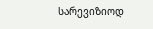სარევიზიოდ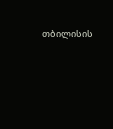თბილისის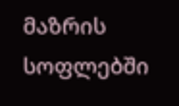მაზრის სოფლებში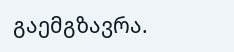გაემგზავრა.